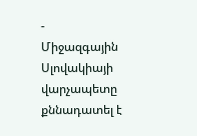-
Միջազգային
Սլովակիայի վարչապետը քննադատել է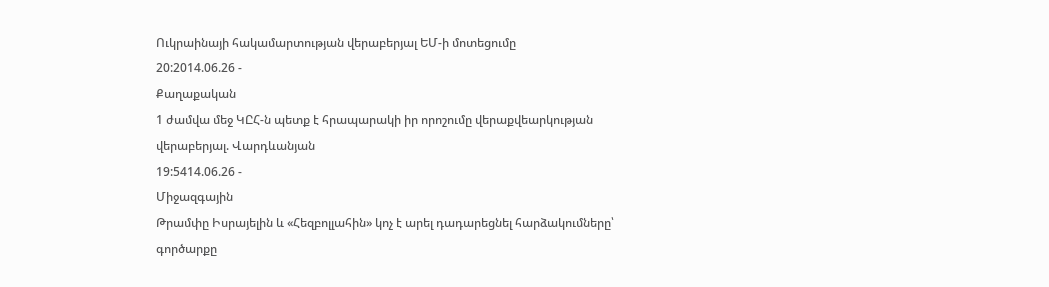Ուկրաինայի հակամարտության վերաբերյալ ԵՄ-ի մոտեցումը
20:2014.06.26 -
Քաղաքական
1 ժամվա մեջ ԿԸՀ-ն պետք է հրապարակի իր որոշումը վերաքվեարկության վերաբերյալ. Վարդևանյան
19:5414.06.26 -
Միջազգային
Թրամփը Իսրայելին և «Հեզբոլլահին» կոչ է արել դադարեցնել հարձակումները՝ գործարքը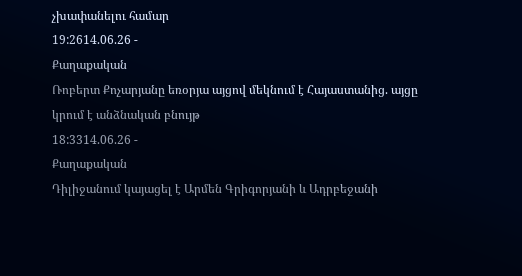չխափանելու համար
19:2614.06.26 -
Քաղաքական
Ռոբերտ Քոչարյանը եռօրյա այցով մեկնում է Հայաստանից. այցը կրում է անձնական բնույթ
18:3314.06.26 -
Քաղաքական
Դիլիջանում կայացել է Արմեն Գրիգորյանի և Ադրբեջանի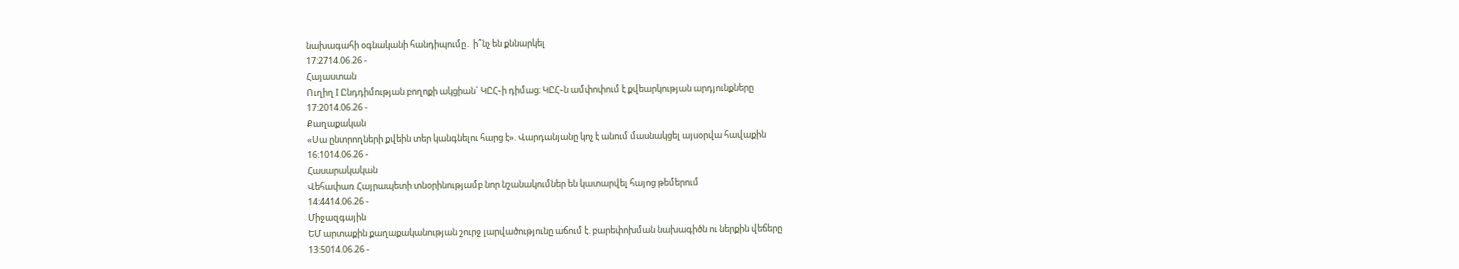նախագահի օգնականի հանդիպումը․ ի՞նչ են քննարկել
17:2714.06.26 -
Հայաստան
Ուղիղ I Ընդդիմության բողոքի ակցիան` ԿԸՀ֊ի դիմաց։ ԿԸՀ֊ն ամփոփում է քվեարկության արդյունքները
17:2014.06.26 -
Քաղաքական
«Սա ընտրողների քվեին տեր կանգնելու հարց է». Վարդանյանը կոչ է անում մասնակցել այսօրվա հավաքին
16:1014.06.26 -
Հասարակական
Վեհափառ Հայրապետի տնօրինությամբ նոր նշանակումներ են կատարվել հայոց թեմերում
14:4414.06.26 -
Միջազգային
ԵՄ արտաքին քաղաքականության շուրջ լարվածությունը աճում է. բարեփոխման նախագիծն ու ներքին վեճերը
13:5014.06.26 -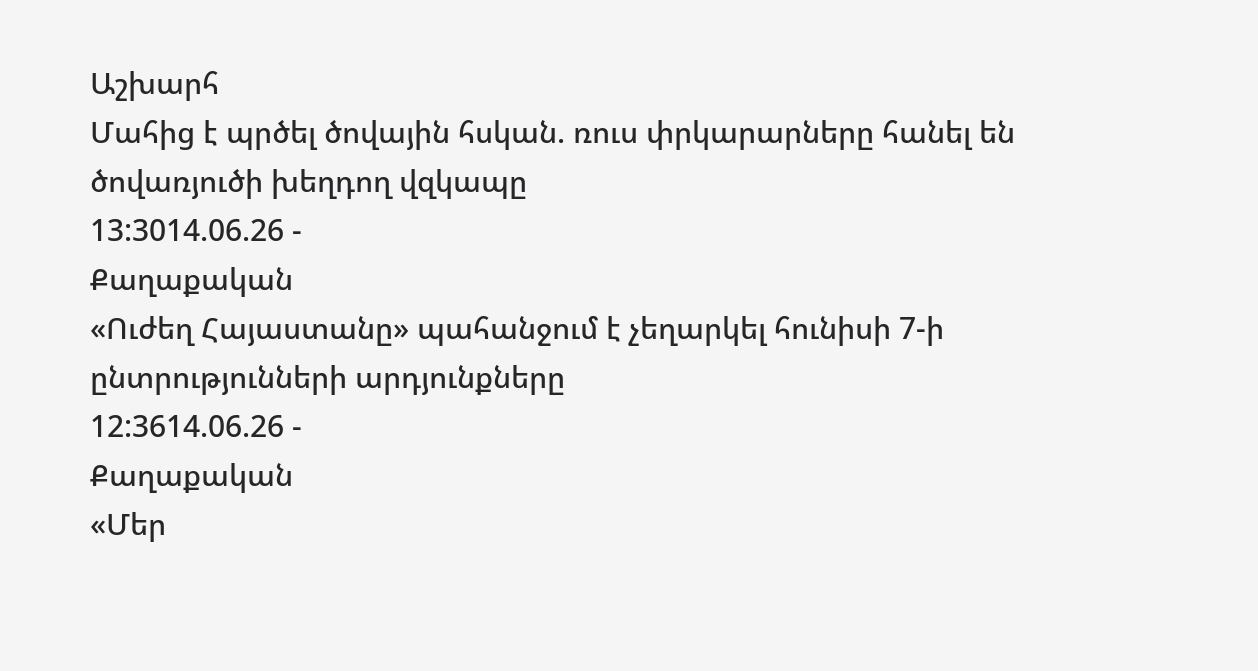Աշխարհ
Մահից է պրծել ծովային հսկան. ռուս փրկարարները հանել են ծովառյուծի խեղդող վզկապը
13:3014.06.26 -
Քաղաքական
«Ուժեղ Հայաստանը» պահանջում է չեղարկել հունիսի 7-ի ընտրությունների արդյունքները
12:3614.06.26 -
Քաղաքական
«Մեր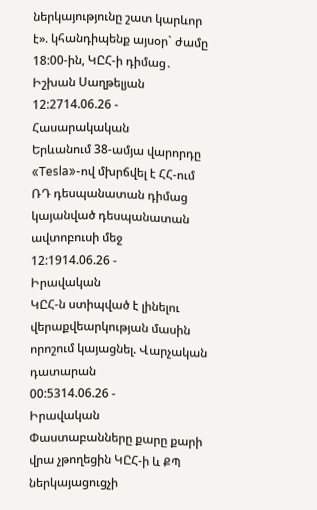ներկայությունը շատ կարևոր է». կհանդիպենք այսօր` ժամը 18:00-ին, ԿԸՀ-ի դիմաց․ Իշխան Սաղթելյան
12:2714.06.26 -
Հասարակական
Երևանում 38-ամյա վարորդը «Tesla»-ով մխրճվել է ՀՀ-ում ՌԴ դեսպանատան դիմաց կայանված դեսպանատան ավտոբուսի մեջ
12:1914.06.26 -
Իրավական
ԿԸՀ-ն ստիպված է լինելու վերաքվեարկության մասին որոշում կայացնել. Վարչական դատարան
00:5314.06.26 -
Իրավական
Փաստաբանները քարը քարի վրա չթողեցին ԿԸՀ-ի և ՔՊ ներկայացուցչի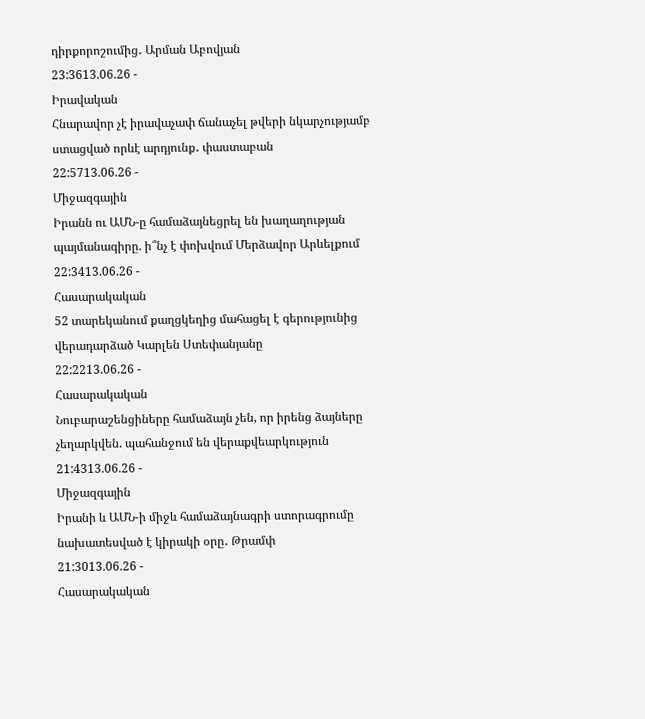դիրքորոշումից․ Արման Աբովյան
23:3613.06.26 -
Իրավական
Հնարավոր չէ իրավաչափ ճանաչել թվերի նկարչությամբ ստացված որևէ արդյունք․ փաստաբան
22:5713.06.26 -
Միջազգային
Իրանն ու ԱՄՆ-ը համաձայնեցրել են խաղաղության պայմանագիրը. ի՞նչ է փոխվում Մերձավոր Արևելքում
22:3413.06.26 -
Հասարակական
52 տարեկանում քաղցկեղից մահացել է գերությունից վերադարձած Կարլեն Ստեփանյանը
22:2213.06.26 -
Հասարակական
Նուբարաշենցիները համաձայն չեն, որ իրենց ձայները չեղարկվեն. պահանջում են վերաքվեարկություն
21:4313.06.26 -
Միջազգային
Իրանի և ԱՄՆ-ի միջև համաձայնագրի ստորագրումը նախատեսված է կիրակի օրը․ Թրամփ
21:3013.06.26 -
Հասարակական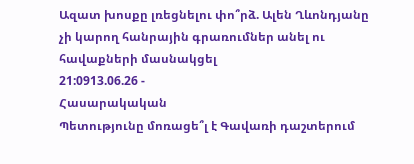Ազատ խոսքը լռեցնելու փո՞րձ. Ալեն Ղևոնդյանը չի կարող հանրային գրառումներ անել ու հավաքների մասնակցել
21:0913.06.26 -
Հասարակական
Պետությունը մոռացե՞լ է Գավառի դաշտերում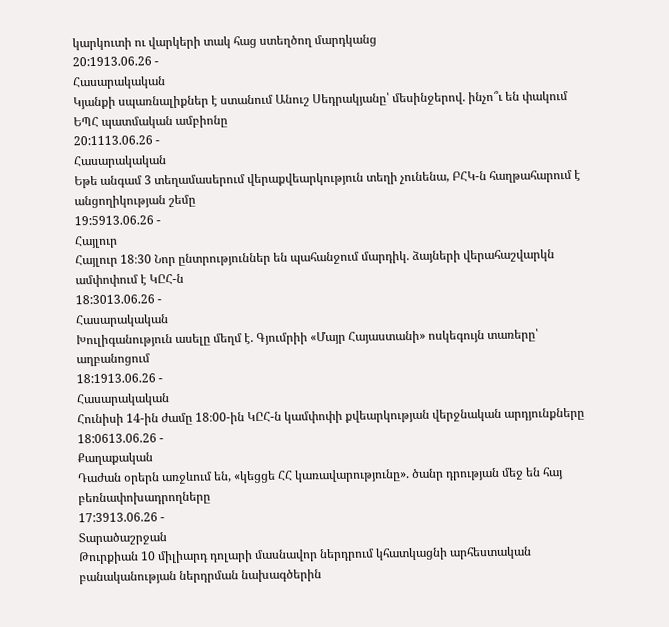կարկուտի ու վարկերի տակ հաց ստեղծող մարդկանց
20:1913.06.26 -
Հասարակական
Կյանքի սպառնալիքներ է ստանում Անուշ Սեդրակյանը՝ մեսինջերով. ինչո՞ւ են փակում ԵՊՀ պատմական ամբիոնը
20:1113.06.26 -
Հասարակական
Եթե անգամ 3 տեղամասերում վերաքվեարկություն տեղի չունենա, ԲՀԿ-ն հաղթահարում է անցողիկության շեմը
19:5913.06.26 -
Հայլուր
Հայլուր 18։30 Նոր ընտրություններ են պահանջում մարդիկ. ձայների վերահաշվարկն ամփոփում է ԿԸՀ-ն
18:3013.06.26 -
Հասարակական
Խուլիգանություն ասելը մեղմ է. Գյումրիի «Մայր Հայաստանի» ոսկեգույն տառերը՝ աղբանոցում
18:1913.06.26 -
Հասարակական
Հունիսի 14-ին ժամը 18։00-ին ԿԸՀ-ն կամփոփի քվեարկության վերջնական արդյունքները
18:0613.06.26 -
Քաղաքական
Դաժան օրերն առջևում են, «կեցցե ՀՀ կառավարությունը». ծանր դրության մեջ են հայ բեռնափոխադրողները
17:3913.06.26 -
Տարածաշրջան
Թուրքիան 10 միլիարդ դոլարի մասնավոր ներդրում կհատկացնի արհեստական բանականության ներդրման նախագծերին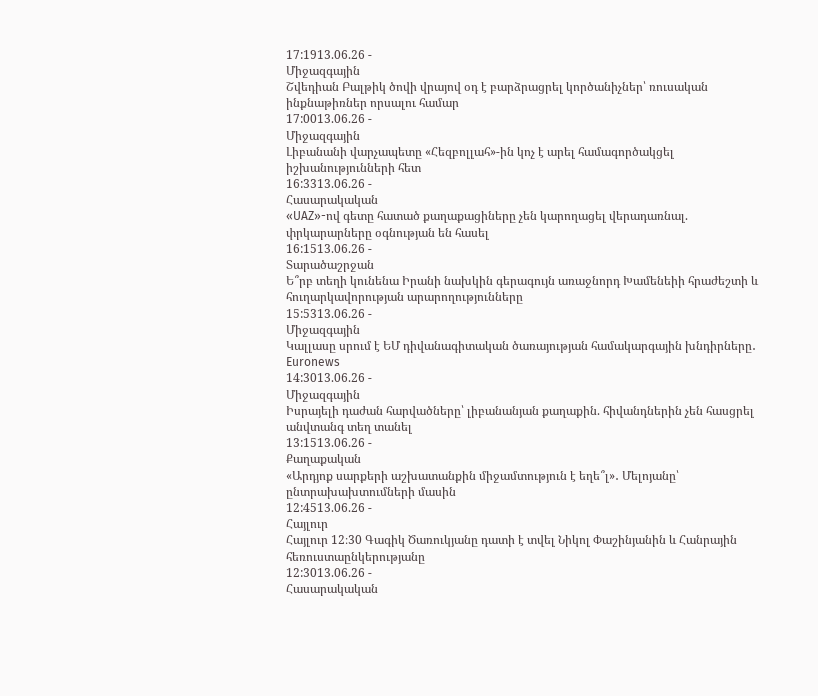17:1913.06.26 -
Միջազգային
Շվեդիան Բալթիկ ծովի վրայով օդ է բարձրացրել կործանիչներ՝ ռուսական ինքնաթիռներ որսալու համար
17:0013.06.26 -
Միջազգային
Լիբանանի վարչապետը «Հեզբոլլահ»-ին կոչ է արել համագործակցել իշխանությունների հետ
16:3313.06.26 -
Հասարակական
«UAZ»-ով գետը հատած քաղաքացիները չեն կարողացել վերադառնալ. փրկարարները օգնության են հասել
16:1513.06.26 -
Տարածաշրջան
Ե՞րբ տեղի կունենա Իրանի նախկին գերագույն առաջնորդ Խամենեիի հրաժեշտի և հուղարկավորության արարողությունները
15:5313.06.26 -
Միջազգային
Կալլասը սրում է ԵՄ դիվանագիտական ծառայության համակարգային խնդիրները․ Euronews
14:3013.06.26 -
Միջազգային
Իսրայելի դաժան հարվածները՝ լիբանանյան քաղաքին. հիվանդներին չեն հասցրել անվտանգ տեղ տանել
13:1513.06.26 -
Քաղաքական
«Արդյոք սարքերի աշխատանքին միջամտություն է եղե՞լ»․ Մելոյանը՝ ընտրախախտումների մասին
12:4513.06.26 -
Հայլուր
Հայլուր 12։30 Գագիկ Ծառուկյանը դատի է տվել Նիկոլ Փաշինյանին և Հանրային հեռուստաընկերությանը
12:3013.06.26 -
Հասարակական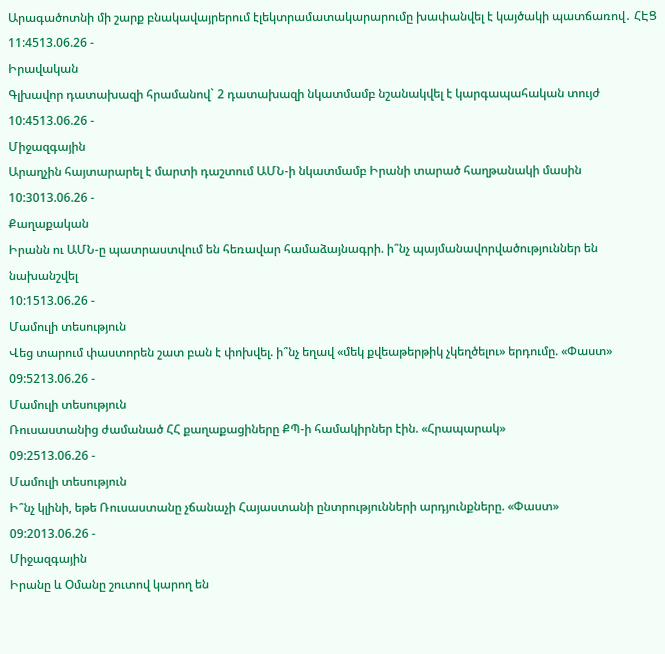Արագածոտնի մի շարք բնակավայրերում էլեկտրամատակարարումը խափանվել է կայծակի պատճառով․ ՀԷՑ
11:4513.06.26 -
Իրավական
Գլխավոր դատախազի հրամանով` 2 դատախազի նկատմամբ նշանակվել է կարգապահական տույժ
10:4513.06.26 -
Միջազգային
Արաղչին հայտարարել է մարտի դաշտում ԱՄՆ-ի նկատմամբ Իրանի տարած հաղթանակի մասին
10:3013.06.26 -
Քաղաքական
Իրանն ու ԱՄՆ-ը պատրաստվում են հեռավար համաձայնագրի. ի՞նչ պայմանավորվածություններ են նախանշվել
10:1513.06.26 -
Մամուլի տեսություն
Վեց տարում փաստորեն շատ բան է փոխվել. ի՞նչ եղավ «մեկ քվեաթերթիկ չկեղծելու» երդումը. «Փաստ»
09:5213.06.26 -
Մամուլի տեսություն
Ռուսաստանից ժամանած ՀՀ քաղաքացիները ՔՊ-ի համակիրներ էին. «Հրապարակ»
09:2513.06.26 -
Մամուլի տեսություն
Ի՞նչ կլինի, եթե Ռուսաստանը չճանաչի Հայաստանի ընտրությունների արդյունքները. «Փաստ»
09:2013.06.26 -
Միջազգային
Իրանը և Օմանը շուտով կարող են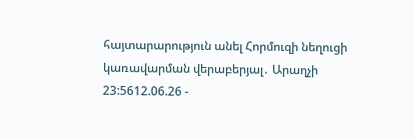հայտարարություն անել Հորմուզի նեղուցի կառավարման վերաբերյալ․ Արաղչի
23:5612.06.26 -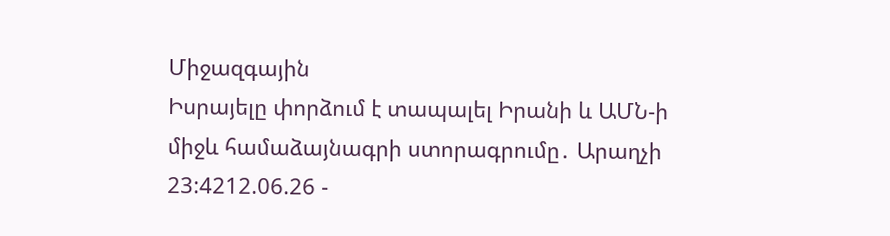Միջազգային
Իսրայելը փորձում է տապալել Իրանի և ԱՄՆ-ի միջև համաձայնագրի ստորագրումը․ Արաղչի
23:4212.06.26 -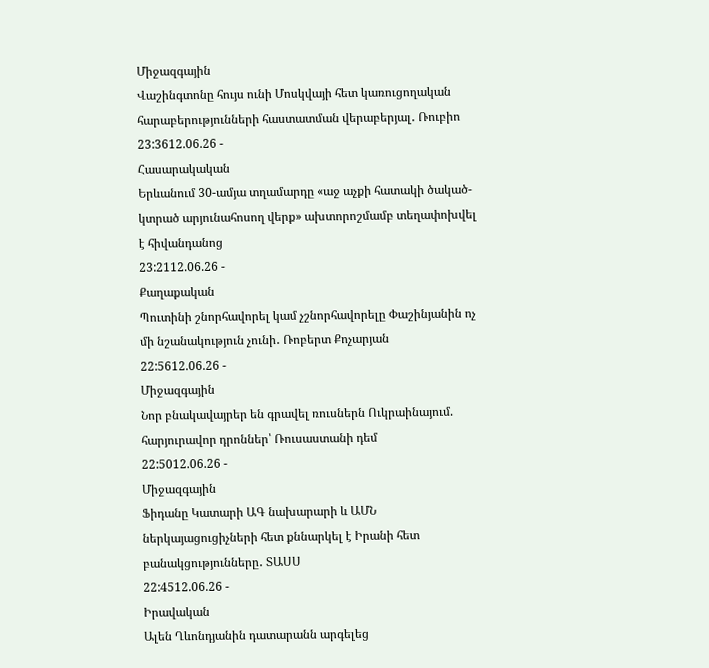Միջազգային
Վաշինգտոնը հույս ունի Մոսկվայի հետ կառուցողական հարաբերությունների հաստատման վերաբերյալ․ Ռուբիո
23:3612.06.26 -
Հասարակական
Երևանում 30-ամյա տղամարդը «աջ աչքի հատակի ծակած-կտրած արյունահոսող վերք» ախտորոշմամբ տեղափոխվել է հիվանդանոց
23:2112.06.26 -
Քաղաքական
Պուտինի շնորհավորել կամ չշնորհավորելը Փաշինյանին ոչ մի նշանակություն չունի․ Ռոբերտ Քոչարյան
22:5612.06.26 -
Միջազգային
Նոր բնակավայրեր են գրավել ռուսներն Ուկրաինայում. հարյուրավոր դրոններ՝ Ռուսաստանի դեմ
22:5012.06.26 -
Միջազգային
Ֆիդանը Կատարի ԱԳ նախարարի և ԱՄՆ ներկայացուցիչների հետ քննարկել է Իրանի հետ բանակցությունները․ ՏԱՍՍ
22:4512.06.26 -
Իրավական
Ալեն Ղևոնդյանին դատարանն արգելեց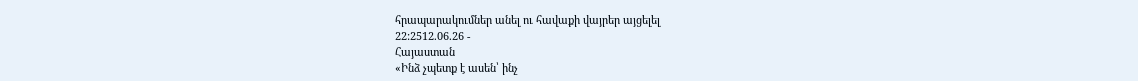հրապարակումներ անել ու հավաքի վայրեր այցելել
22:2512.06.26 -
Հայաստան
«Ինձ չպետք է ասեն՝ ինչ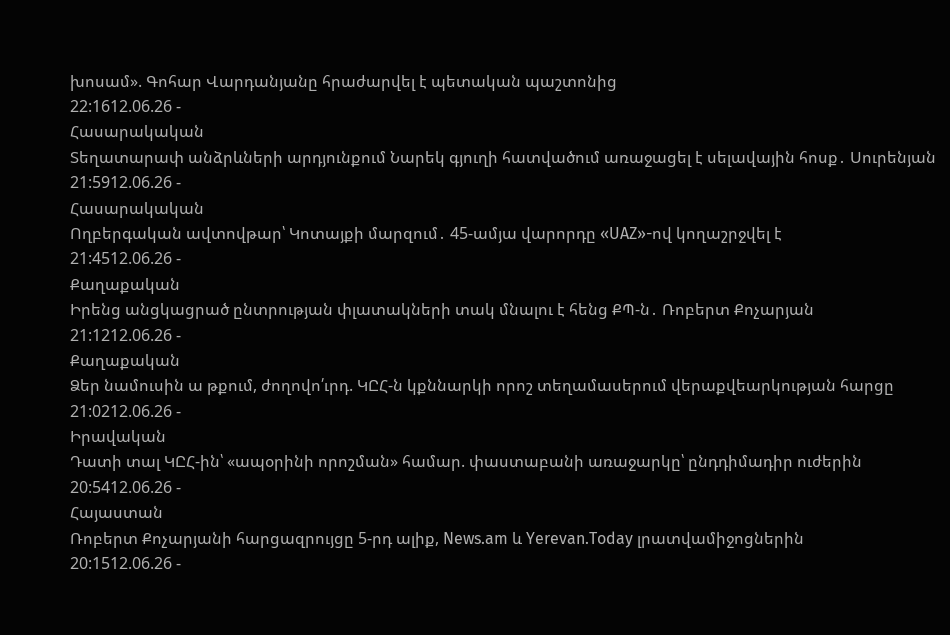խոսամ». Գոհար Վարդանյանը հրաժարվել է պետական պաշտոնից
22:1612.06.26 -
Հասարակական
Տեղատարափ անձրևների արդյունքում Նարեկ գյուղի հատվածում առաջացել է սելավային հոսք․ Սուրենյան
21:5912.06.26 -
Հասարակական
Ողբերգական ավտովթար՝ Կոտայքի մարզում․ 45-ամյա վարորդը «UAZ»-ով կողաշրջվել է
21:4512.06.26 -
Քաղաքական
Իրենց անցկացրած ընտրության փլատակների տակ մնալու է հենց ՔՊ-ն․ Ռոբերտ Քոչարյան
21:1212.06.26 -
Քաղաքական
Ձեր նամուսին ա թքում, ժողովո՛ւրդ. ԿԸՀ-ն կքննարկի որոշ տեղամասերում վերաքվեարկության հարցը
21:0212.06.26 -
Իրավական
Դատի տալ ԿԸՀ-ին՝ «ապօրինի որոշման» համար. փաստաբանի առաջարկը՝ ընդդիմադիր ուժերին
20:5412.06.26 -
Հայաստան
Ռոբերտ Քոչարյանի հարցազրույցը 5-րդ ալիք, News.am և Yerevan.Today լրատվամիջոցներին
20:1512.06.26 -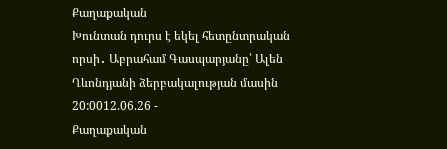Քաղաքական
Խունտան դուրս է եկել հետընտրական որսի․ Աբրահամ Գասպարյանը՝ Ալեն Ղևոնդյանի ձերբակալության մասին
20:0012.06.26 -
Քաղաքական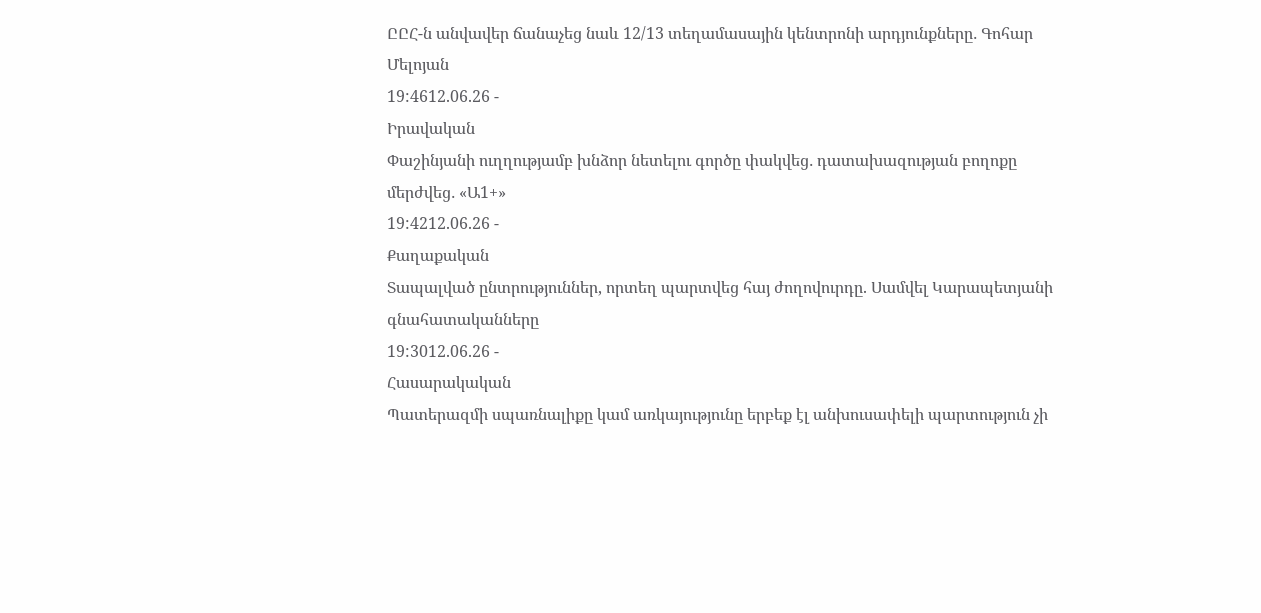ԸԸՀ-ն անվավեր ճանաչեց նաև 12/13 տեղամասային կենտրոնի արդյունքները․ Գոհար Մելոյան
19:4612.06.26 -
Իրավական
Փաշինյանի ուղղությամբ խնձոր նետելու գործը փակվեց․ դատախազության բողոքը մերժվեց․ «Ա1+»
19:4212.06.26 -
Քաղաքական
Տապալված ընտրություններ, որտեղ պարտվեց հայ ժողովուրդը. Սամվել Կարապետյանի գնահատականները
19:3012.06.26 -
Հասարակական
Պատերազմի սպառնալիքը կամ առկայությունը երբեք էլ անխուսափելի պարտություն չի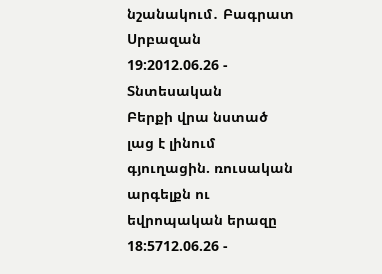նշանակում․ Բագրատ Սրբազան
19:2012.06.26 -
Տնտեսական
Բերքի վրա նստած լաց է լինում գյուղացին. ռուսական արգելքն ու եվրոպական երազը
18:5712.06.26 -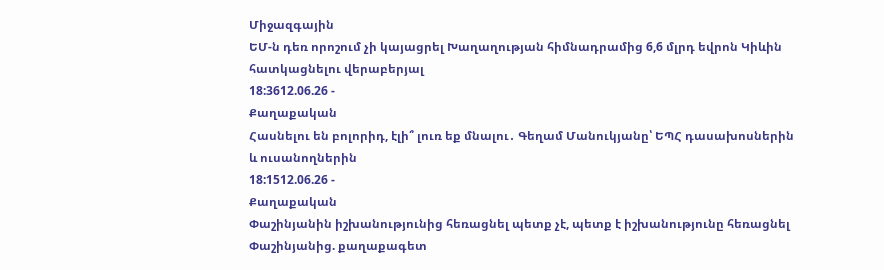Միջազգային
ԵՄ-ն դեռ որոշում չի կայացրել Խաղաղության հիմնադրամից 6,6 մլրդ եվրոն Կիևին հատկացնելու վերաբերյալ
18:3612.06.26 -
Քաղաքական
Հասնելու են բոլորիդ, էլի՞ լուռ եք մնալու․ Գեղամ Մանուկյանը՝ ԵՊՀ դասախոսներին և ուսանողներին
18:1512.06.26 -
Քաղաքական
Փաշինյանին իշխանությունից հեռացնել պետք չէ, պետք է իշխանությունը հեռացնել Փաշինյանից. քաղաքագետ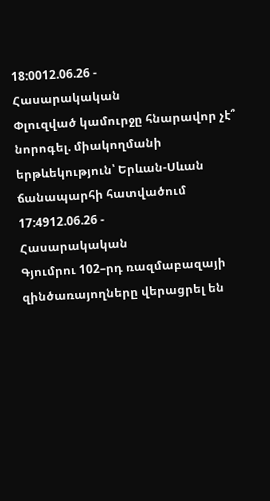18:0012.06.26 -
Հասարակական
Փլուզված կամուրջը հնարավոր չէ՞ նորոգել. միակողմանի երթևեկություն՝ Երևան-Սևան ճանապարհի հատվածում
17:4912.06.26 -
Հասարակական
Գյումրու 102–րդ ռազմաբազայի զինծառայողները վերացրել են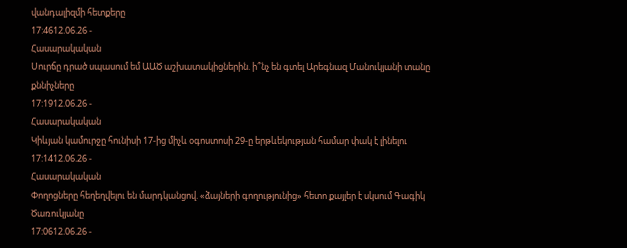վանդալիզմի հետքերը
17:4612.06.26 -
Հասարակական
Սուրճը դրած սպասում եմ ԱԱԾ աշխատակիցներին. ի՞նչ են գտել Արեգնազ Մանուկյանի տանը քննիչները
17:1912.06.26 -
Հասարակական
Կիևյան կամուրջը հունիսի 17-ից միչև օգոստոսի 29-ը երթևեկության համար փակ է լինելու
17:1412.06.26 -
Հասարակական
Փողոցները հեղեղվելու են մարդկանցով. «ձայների գողությունից» հետո քայլեր է սկսում Գագիկ Ծառուկյանը
17:0612.06.26 -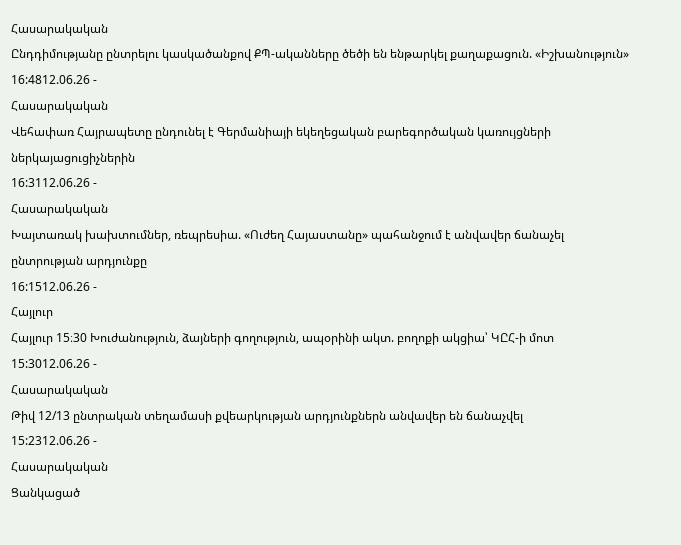Հասարակական
Ընդդիմությանը ընտրելու կասկածանքով ՔՊ-ականները ծեծի են ենթարկել քաղաքացուն. «Իշխանություն»
16:4812.06.26 -
Հասարակական
Վեհափառ Հայրապետը ընդունել է Գերմանիայի եկեղեցական բարեգործական կառույցների ներկայացուցիչներին
16:3112.06.26 -
Հասարակական
Խայտառակ խախտումներ, ռեպրեսիա. «Ուժեղ Հայաստանը» պահանջում է անվավեր ճանաչել ընտրության արդյունքը
16:1512.06.26 -
Հայլուր
Հայլուր 15։30 Խուժանություն, ձայների գողություն, ապօրինի ակտ. բողոքի ակցիա՝ ԿԸՀ-ի մոտ
15:3012.06.26 -
Հասարակական
Թիվ 12/13 ընտրական տեղամասի քվեարկության արդյունքներն անվավեր են ճանաչվել
15:2312.06.26 -
Հասարակական
Ցանկացած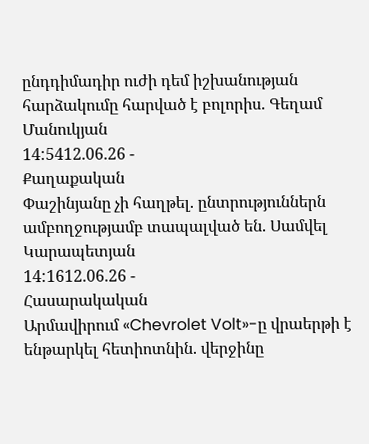ընդդիմադիր ուժի դեմ իշխանության հարձակումը հարված է բոլորիս. Գեղամ Մանուկյան
14:5412.06.26 -
Քաղաքական
Փաշինյանը չի հաղթել. ընտրություններն ամբողջությամբ տապալված են. Սամվել Կարապետյան
14:1612.06.26 -
Հասարակական
Արմավիրում «Chevrolet Volt»-ը վրաերթի է ենթարկել հետիոտնին. վերջինը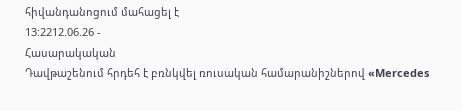հիվանդանոցում մահացել է
13:2212.06.26 -
Հասարակական
Դավթաշենում հրդեհ է բռնկվել ռուսական համարանիշներով «Mercedes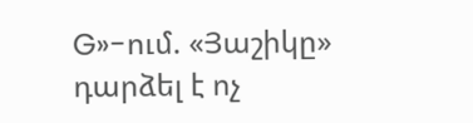G»-ում. «Յաշիկը» դարձել է ոչ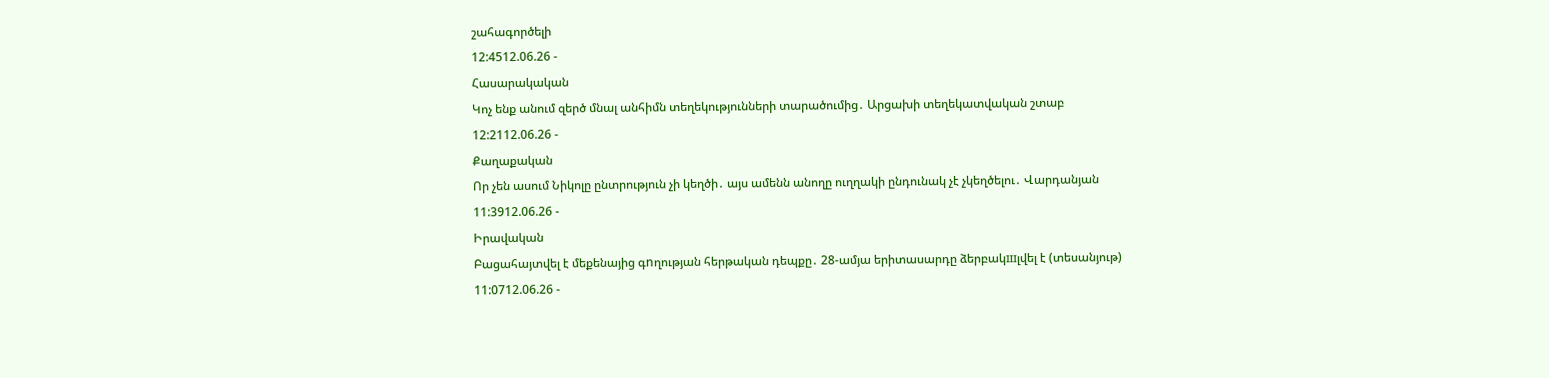շահագործելի
12:4512.06.26 -
Հասարակական
Կոչ ենք անում զերծ մնալ անհիմն տեղեկությունների տարածումից․ Արցախի տեղեկատվական շտաբ
12:2112.06.26 -
Քաղաքական
Որ չեն ասում Նիկոլը ընտրություն չի կեղծի․ այս ամենն անողը ուղղակի ընդունակ չէ չկեղծելու․ Վարդանյան
11:3912.06.26 -
Իրավական
Բացահայտվել է մեքենայից գnղության հերթական դեպքը․ 28-ամյա երիտասարդը ձերբակшլվել է (տեսանյութ)
11:0712.06.26 -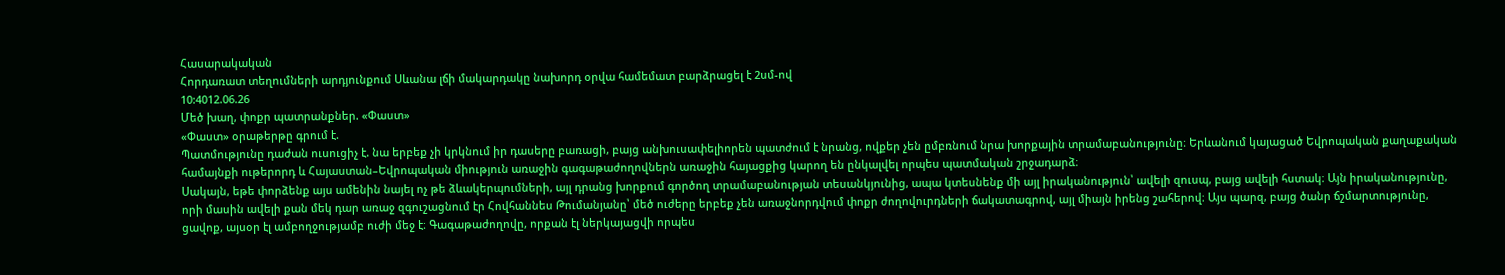Հասարակական
Հորդառատ տեղումների արդյունքում Սևանա լճի մակարդակը նախորդ օրվա համեմատ բարձրացել է 2սմ-ով
10:4012.06.26
Մեծ խաղ, փոքր պատրանքներ. «Փաստ»
«Փաստ» օրաթերթը գրում է.
Պատմությունը դաժան ուսուցիչ է. նա երբեք չի կրկնում իր դասերը բառացի, բայց անխուսափելիորեն պատժում է նրանց, ովքեր չեն ըմբռնում նրա խորքային տրամաբանությունը։ Երևանում կայացած Եվրոպական քաղաքական համայնքի ութերորդ և Հայաստան–Եվրոպական միություն առաջին գագաթաժողովներն առաջին հայացքից կարող են ընկալվել որպես պատմական շրջադարձ։
Սակայն, եթե փորձենք այս ամենին նայել ոչ թե ձևակերպումների, այլ դրանց խորքում գործող տրամաբանության տեսանկյունից, ապա կտեսնենք մի այլ իրականություն՝ ավելի զուսպ, բայց ավելի հստակ։ Այն իրականությունը, որի մասին ավելի քան մեկ դար առաջ զգուշացնում էր Հովհաննես Թումանյանը՝ մեծ ուժերը երբեք չեն առաջնորդվում փոքր ժողովուրդների ճակատագրով, այլ միայն իրենց շահերով։ Այս պարզ, բայց ծանր ճշմարտությունը, ցավոք, այսօր էլ ամբողջությամբ ուժի մեջ է։ Գագաթաժողովը, որքան էլ ներկայացվի որպես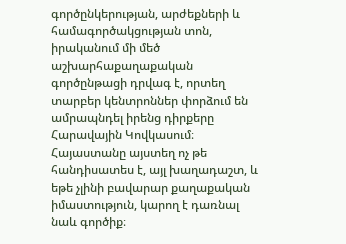գործընկերության, արժեքների և համագործակցության տոն, իրականում մի մեծ աշխարհաքաղաքական գործընթացի դրվագ է, որտեղ տարբեր կենտրոններ փորձում են ամրապնդել իրենց դիրքերը Հարավային Կովկասում։ Հայաստանը այստեղ ոչ թե հանդիսատես է, այլ խաղադաշտ, և եթե չլինի բավարար քաղաքական իմաստություն, կարող է դառնալ նաև գործիք։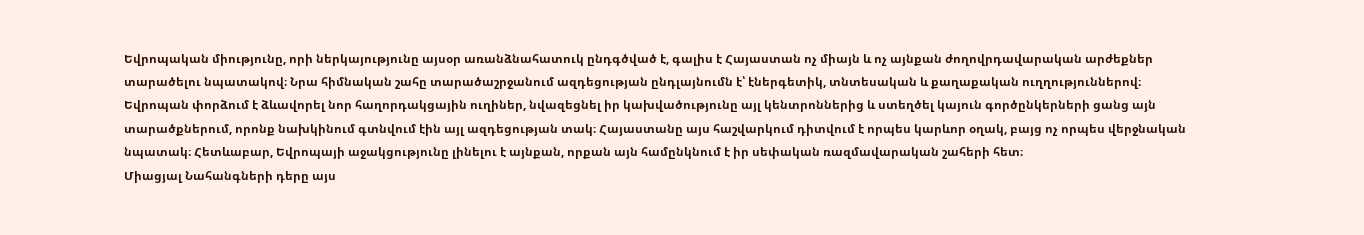Եվրոպական միությունը, որի ներկայությունը այսօր առանձնահատուկ ընդգծված է, գալիս է Հայաստան ոչ միայն և ոչ այնքան ժողովրդավարական արժեքներ տարածելու նպատակով։ Նրա հիմնական շահը տարածաշրջանում ազդեցության ընդլայնումն է՝ էներգետիկ, տնտեսական և քաղաքական ուղղություններով։ Եվրոպան փորձում է ձևավորել նոր հաղորդակցային ուղիներ, նվազեցնել իր կախվածությունը այլ կենտրոններից և ստեղծել կայուն գործընկերների ցանց այն տարածքներում, որոնք նախկինում գտնվում էին այլ ազդեցության տակ։ Հայաստանը այս հաշվարկում դիտվում է որպես կարևոր օղակ, բայց ոչ որպես վերջնական նպատակ։ Հետևաբար, Եվրոպայի աջակցությունը լինելու է այնքան, որքան այն համընկնում է իր սեփական ռազմավարական շահերի հետ։
Միացյալ Նահանգների դերը այս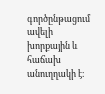գործընթացում ավելի խորքային և հաճախ անուղղակի է։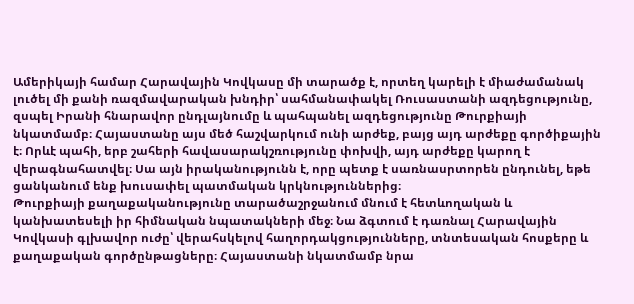Ամերիկայի համար Հարավային Կովկասը մի տարածք է, որտեղ կարելի է միաժամանակ լուծել մի քանի ռազմավարական խնդիր՝ սահմանափակել Ռուսաստանի ազդեցությունը, զսպել Իրանի հնարավոր ընդլայնումը և պահպանել ազդեցությունը Թուրքիայի նկատմամբ։ Հայաստանը այս մեծ հաշվարկում ունի արժեք, բայց այդ արժեքը գործիքային է։ Որևէ պահի, երբ շահերի հավասարակշռությունը փոխվի, այդ արժեքը կարող է վերագնահատվել։ Սա այն իրականությունն է, որը պետք է սառնասրտորեն ընդունել, եթե ցանկանում ենք խուսափել պատմական կրկնություններից։
Թուրքիայի քաղաքականությունը տարածաշրջանում մնում է հետևողական և կանխատեսելի իր հիմնական նպատակների մեջ։ Նա ձգտում է դառնալ Հարավային Կովկասի գլխավոր ուժը՝ վերահսկելով հաղորդակցությունները, տնտեսական հոսքերը և քաղաքական գործընթացները։ Հայաստանի նկատմամբ նրա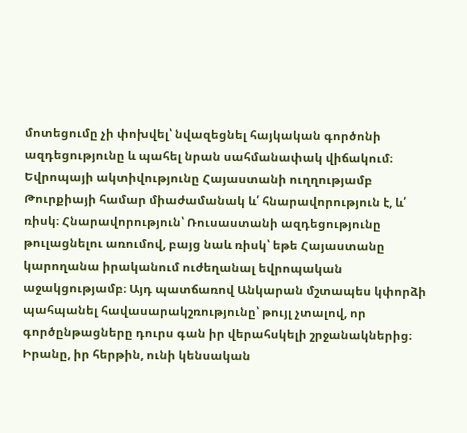մոտեցումը չի փոխվել՝ նվազեցնել հայկական գործոնի ազդեցությունը և պահել նրան սահմանափակ վիճակում։ Եվրոպայի ակտիվությունը Հայաստանի ուղղությամբ Թուրքիայի համար միաժամանակ և՛ հնարավորություն է, և՛ ռիսկ։ Հնարավորություն՝ Ռուսաստանի ազդեցությունը թուլացնելու առումով, բայց նաև ռիսկ՝ եթե Հայաստանը կարողանա իրականում ուժեղանալ եվրոպական աջակցությամբ։ Այդ պատճառով Անկարան մշտապես կփորձի պահպանել հավասարակշռությունը՝ թույլ չտալով, որ գործընթացները դուրս գան իր վերահսկելի շրջանակներից։
Իրանը, իր հերթին, ունի կենսական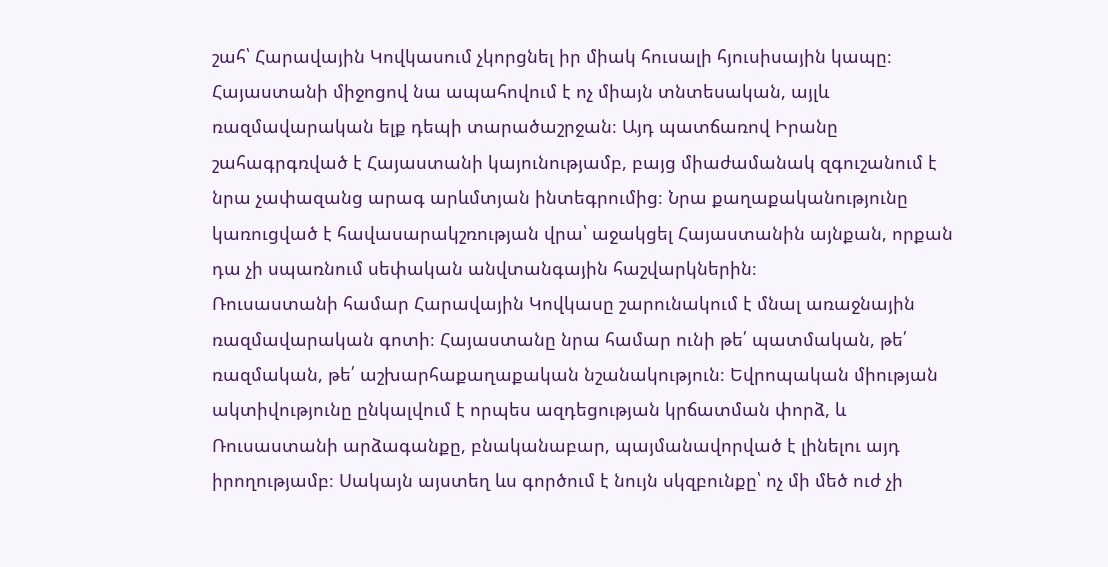շահ՝ Հարավային Կովկասում չկորցնել իր միակ հուսալի հյուսիսային կապը։ Հայաստանի միջոցով նա ապահովում է ոչ միայն տնտեսական, այլև ռազմավարական ելք դեպի տարածաշրջան։ Այդ պատճառով Իրանը շահագրգռված է Հայաստանի կայունությամբ, բայց միաժամանակ զգուշանում է նրա չափազանց արագ արևմտյան ինտեգրումից։ Նրա քաղաքականությունը կառուցված է հավասարակշռության վրա՝ աջակցել Հայաստանին այնքան, որքան դա չի սպառնում սեփական անվտանգային հաշվարկներին։
Ռուսաստանի համար Հարավային Կովկասը շարունակում է մնալ առաջնային ռազմավարական գոտի։ Հայաստանը նրա համար ունի թե՛ պատմական, թե՛ ռազմական, թե՛ աշխարհաքաղաքական նշանակություն։ Եվրոպական միության ակտիվությունը ընկալվում է որպես ազդեցության կրճատման փորձ, և Ռուսաստանի արձագանքը, բնականաբար, պայմանավորված է լինելու այդ իրողությամբ։ Սակայն այստեղ ևս գործում է նույն սկզբունքը՝ ոչ մի մեծ ուժ չի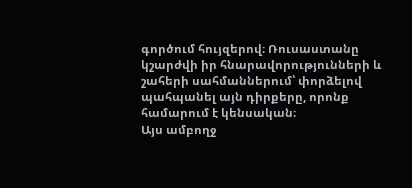գործում հույզերով։ Ռուսաստանը կշարժվի իր հնարավորությունների և շահերի սահմաններում՝ փորձելով պահպանել այն դիրքերը, որոնք համարում է կենսական։
Այս ամբողջ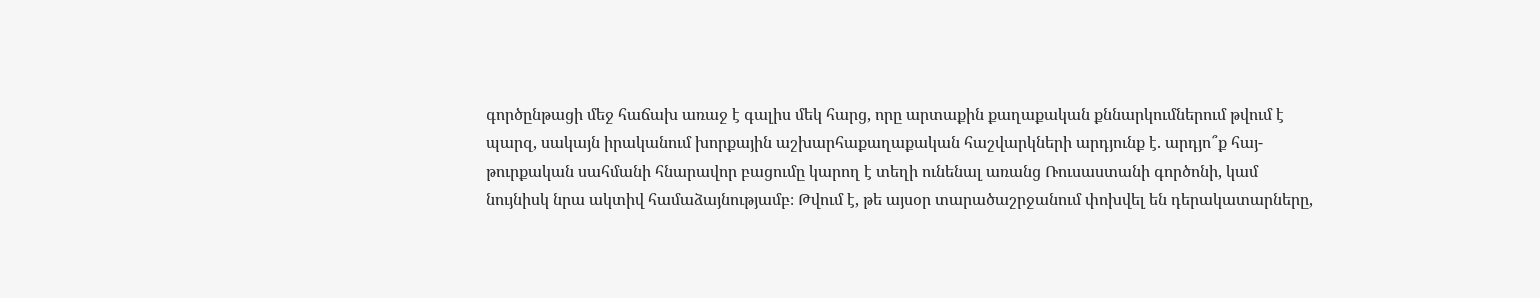գործընթացի մեջ հաճախ առաջ է գալիս մեկ հարց, որը արտաքին քաղաքական քննարկումներում թվում է պարզ, սակայն իրականում խորքային աշխարհաքաղաքական հաշվարկների արդյունք է. արդյո՞ք հայ-թուրքական սահմանի հնարավոր բացումը կարող է տեղի ունենալ առանց Ռուսաստանի գործոնի, կամ նույնիսկ նրա ակտիվ համաձայնությամբ։ Թվում է, թե այսօր տարածաշրջանում փոխվել են դերակատարները,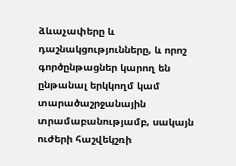ձևաչափերը և դաշնակցությունները, և որոշ գործընթացներ կարող են ընթանալ երկկողմ կամ տարածաշրջանային տրամաբանությամբ, սակայն ուժերի հաշվեկշռի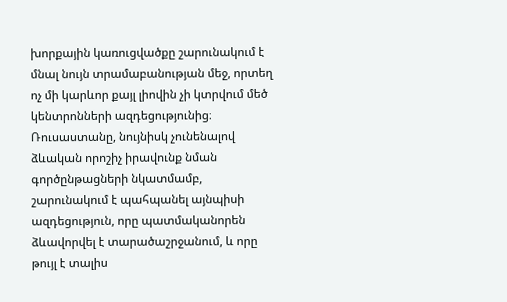խորքային կառուցվածքը շարունակում է մնալ նույն տրամաբանության մեջ, որտեղ ոչ մի կարևոր քայլ լիովին չի կտրվում մեծ կենտրոնների ազդեցությունից։
Ռուսաստանը, նույնիսկ չունենալով ձևական որոշիչ իրավունք նման գործընթացների նկատմամբ, շարունակում է պահպանել այնպիսի ազդեցություն, որը պատմականորեն ձևավորվել է տարածաշրջանում, և որը թույլ է տալիս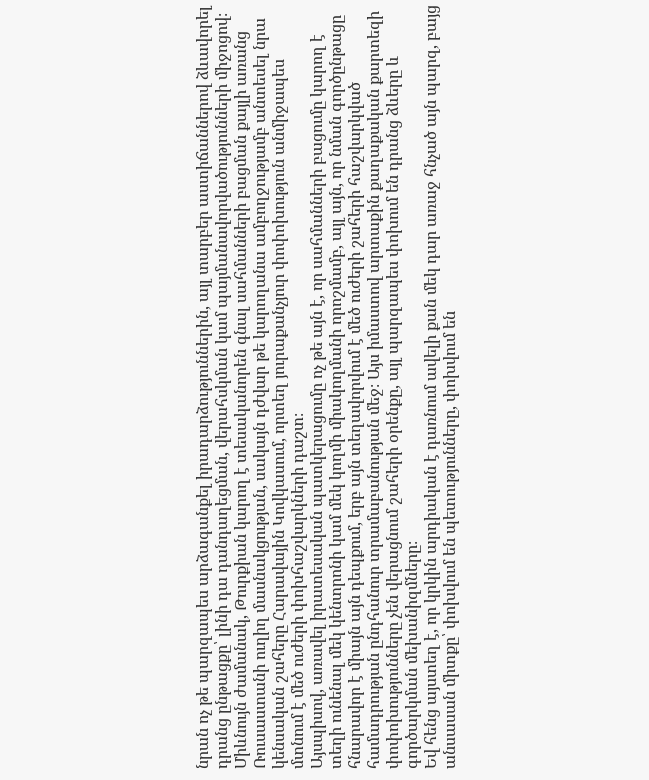նրան ոչ թե պարզապես արձագանքել իրադարձություններին, այլ տարբեր աստիճաններով ձևավորել դրանց ընթացքը՝ լինի դա դանդաղեցման, վերահսկման կամ պայմանավորվածությունների միջոցով։ Միևնույն ժամանակ, Թուրքիան կարող է տեսականորեն գնալ սահմանների բացման քայլի առանց Ռուսաստանի ուղիղ մասնակցության, սակայն դժվար թե կարողանա ամբողջությամբ անտեսել նրա կենսական շահերը Հարավային Կովկասում, որտեղ յուրաքանչյուր փոփոխություն անմիջապես մտնում է մեծ ուժերի փոխհաշվարկների դաշտ։
Այսպիսով, առավել իրատեսական պատկերացումը ոչ թե այն է, որ սահմանների բացումը կարող է տեղի ունենալ մեկ կենտրոնի կամ մեկ կողմի միակողմանի որոշմամբ, այլ այն, որ նման գործընթացը հնարավոր է միայն այն դեպքում, երբ այն տեղավորվում է մեծ ուժերի շահերի հաշվարկված համադրության ընդհանուր տրամաբանության մեջ։ Այս իմաստով արտաքին քաղաքական քարտեզի փոփոխությունները չեն վերացնում շահերի օրենքը, այլ պարզապես փոխում են դրանց ձևերը և գործարկման մեխանիզմները։
Եվ հենց այստեղ է, որ կրկին արդիական է դառնում ավելի քան մեկ դար առաջ հնչած այն պարզ, բայց անսասան միտքը՝ փոխվում են պետությունները, փոխվում են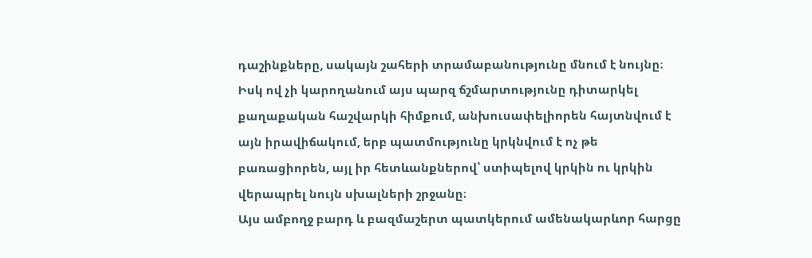դաշինքները, սակայն շահերի տրամաբանությունը մնում է նույնը։ Իսկ ով չի կարողանում այս պարզ ճշմարտությունը դիտարկել քաղաքական հաշվարկի հիմքում, անխուսափելիորեն հայտնվում է այն իրավիճակում, երբ պատմությունը կրկնվում է ոչ թե բառացիորեն, այլ իր հետևանքներով՝ ստիպելով կրկին ու կրկին վերապրել նույն սխալների շրջանը։
Այս ամբողջ բարդ և բազմաշերտ պատկերում ամենակարևոր հարցը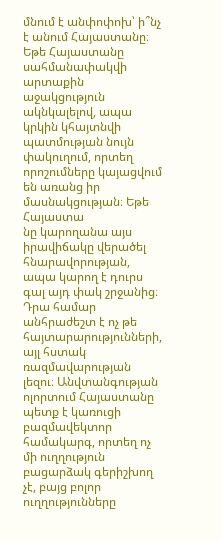մնում է անփոփոխ՝ ի՞նչ է անում Հայաստանը։ Եթե Հայաստանը սահմանափակվի արտաքին աջակցություն ակնկալելով, ապա կրկին կհայտնվի պատմության նույն փակուղում, որտեղ որոշումները կայացվում են առանց իր մասնակցության։ Եթե Հայաստա
նը կարողանա այս իրավիճակը վերածել հնարավորության, ապա կարող է դուրս գալ այդ փակ շրջանից։
Դրա համար անհրաժեշտ է ոչ թե հայտարարությունների, այլ հստակ ռազմավարության լեզու։ Անվտանգության ոլորտում Հայաստանը պետք է կառուցի բազմավեկտոր համակարգ, որտեղ ոչ մի ուղղություն բացարձակ գերիշխող չէ, բայց բոլոր ուղղությունները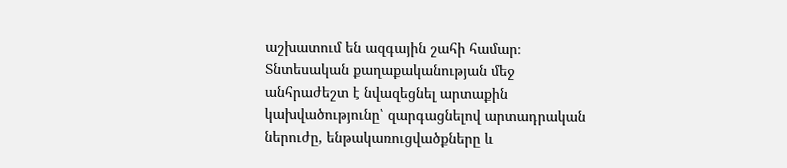աշխատում են ազգային շահի համար։ Տնտեսական քաղաքականության մեջ անհրաժեշտ է նվազեցնել արտաքին կախվածությունը՝ զարգացնելով արտադրական ներուժը, ենթակառուցվածքները և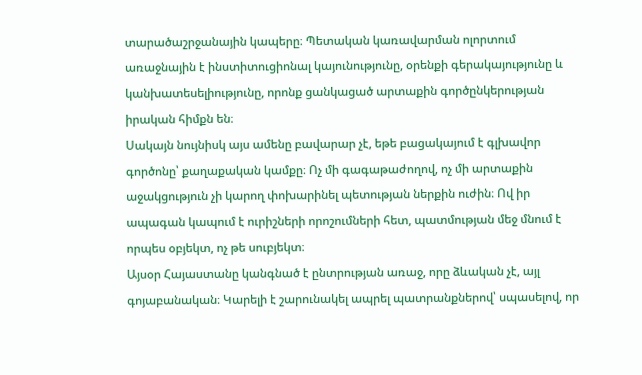տարածաշրջանային կապերը։ Պետական կառավարման ոլորտում առաջնային է ինստիտուցիոնալ կայունությունը, օրենքի գերակայությունը և կանխատեսելիությունը, որոնք ցանկացած արտաքին գործընկերության իրական հիմքն են։
Սակայն նույնիսկ այս ամենը բավարար չէ, եթե բացակայում է գլխավոր գործոնը՝ քաղաքական կամքը։ Ոչ մի գագաթաժողով, ոչ մի արտաքին աջակցություն չի կարող փոխարինել պետության ներքին ուժին։ Ով իր ապագան կապում է ուրիշների որոշումների հետ, պատմության մեջ մնում է որպես օբյեկտ, ոչ թե սուբյեկտ։
Այսօր Հայաստանը կանգնած է ընտրության առաջ, որը ձևական չէ, այլ գոյաբանական։ Կարելի է շարունակել ապրել պատրանքներով՝ սպասելով, որ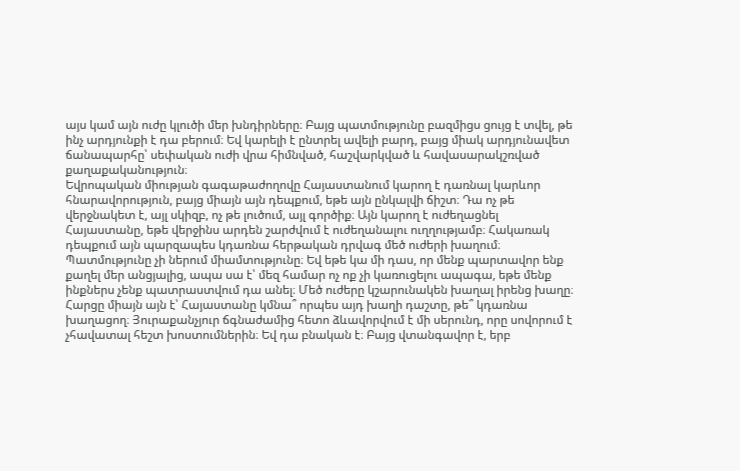այս կամ այն ուժը կլուծի մեր խնդիրները։ Բայց պատմությունը բազմիցս ցույց է տվել, թե ինչ արդյունքի է դա բերում։ Եվ կարելի է ընտրել ավելի բարդ, բայց միակ արդյունավետ ճանապարհը՝ սեփական ուժի վրա հիմնված, հաշվարկված և հավասարակշռված քաղաքականություն։
Եվրոպական միության գագաթաժողովը Հայաստանում կարող է դառնալ կարևոր հնարավորություն, բայց միայն այն դեպքում, եթե այն ընկալվի ճիշտ։ Դա ոչ թե վերջնակետ է, այլ սկիզբ, ոչ թե լուծում, այլ գործիք։ Այն կարող է ուժեղացնել Հայաստանը, եթե վերջինս արդեն շարժվում է ուժեղանալու ուղղությամբ։ Հակառակ դեպքում այն պարզապես կդառնա հերթական դրվագ մեծ ուժերի խաղում։
Պատմությունը չի ներում միամտությունը։ Եվ եթե կա մի դաս, որ մենք պարտավոր ենք քաղել մեր անցյալից, ապա սա է՝ մեզ համար ոչ ոք չի կառուցելու ապագա, եթե մենք ինքներս չենք պատրաստվում դա անել։ Մեծ ուժերը կշարունակեն խաղալ իրենց խաղը։ Հարցը միայն այն է՝ Հայաստանը կմնա՞ որպես այդ խաղի դաշտը, թե՞ կդառնա խաղացող։ Յուրաքանչյուր ճգնաժամից հետո ձևավորվում է մի սերունդ, որը սովորում է չհավատալ հեշտ խոստումներին։ Եվ դա բնական է։ Բայց վտանգավոր է, երբ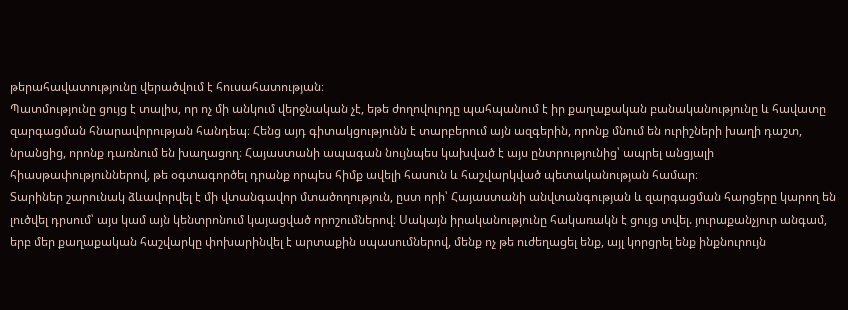թերահավատությունը վերածվում է հուսահատության։
Պատմությունը ցույց է տալիս, որ ոչ մի անկում վերջնական չէ, եթե ժողովուրդը պահպանում է իր քաղաքական բանականությունը և հավատը զարգացման հնարավորության հանդեպ։ Հենց այդ գիտակցությունն է տարբերում այն ազգերին, որոնք մնում են ուրիշների խաղի դաշտ, նրանցից, որոնք դառնում են խաղացող։ Հայաստանի ապագան նույնպես կախված է այս ընտրությունից՝ ապրել անցյալի հիասթափություններով, թե օգտագործել դրանք որպես հիմք ավելի հասուն և հաշվարկված պետականության համար։
Տարիներ շարունակ ձևավորվել է մի վտանգավոր մտածողություն, ըստ որի՝ Հայաստանի անվտանգության և զարգացման հարցերը կարող են լուծվել դրսում՝ այս կամ այն կենտրոնում կայացված որոշումներով։ Սակայն իրականությունը հակառակն է ցույց տվել. յուրաքանչյուր անգամ, երբ մեր քաղաքական հաշվարկը փոխարինվել է արտաքին սպասումներով, մենք ոչ թե ուժեղացել ենք, այլ կորցրել ենք ինքնուրույն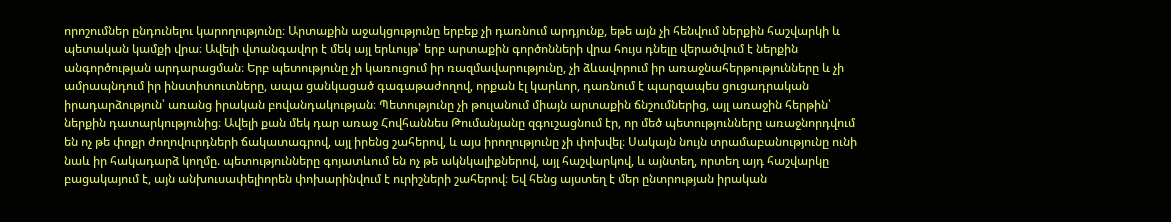որոշումներ ընդունելու կարողությունը։ Արտաքին աջակցությունը երբեք չի դառնում արդյունք, եթե այն չի հենվում ներքին հաշվարկի և պետական կամքի վրա։ Ավելի վտանգավոր է մեկ այլ երևույթ՝ երբ արտաքին գործոնների վրա հույս դնելը վերածվում է ներքին անգործության արդարացման։ Երբ պետությունը չի կառուցում իր ռազմավարությունը, չի ձևավորում իր առաջնահերթությունները և չի ամրապնդում իր ինստիտուտները, ապա ցանկացած գագաթաժողով, որքան էլ կարևոր, դառնում է պարզապես ցուցադրական իրադարձություն՝ առանց իրական բովանդակության։ Պետությունը չի թուլանում միայն արտաքին ճնշումներից, այլ առաջին հերթին՝ ներքին դատարկությունից։ Ավելի քան մեկ դար առաջ Հովհաննես Թումանյանը զգուշացնում էր, որ մեծ պետությունները առաջնորդվում են ոչ թե փոքր ժողովուրդների ճակատագրով, այլ իրենց շահերով, և այս իրողությունը չի փոխվել։ Սակայն նույն տրամաբանությունը ունի նաև իր հակադարձ կողմը. պետությունները գոյատևում են ոչ թե ակնկալիքներով, այլ հաշվարկով, և այնտեղ, որտեղ այդ հաշվարկը բացակայում է, այն անխուսափելիորեն փոխարինվում է ուրիշների շահերով։ Եվ հենց այստեղ է մեր ընտրության իրական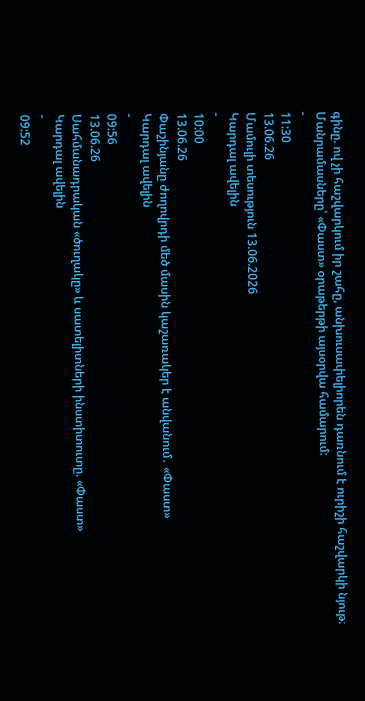գինը. ով չի հաշվարկում իր շահը, անխուսափելիորեն դառնում է ուրիշի հաշվարկի նյութ։
Մանրամասները՝ «Փաստ» օրաթերթի այսօրվա համարում:
-
11:30
13.06.26
Մամուլի տեսություն 13.06.2026
Կարդալ ավելին
-
10:00
13.06.26
Փաշինյանը ժողովրդի մեծ մասին կաշառակեր է անվանում․ «Փաստ»
Կարդալ ավելին
-
09:56
13.06.26
Սահմանադրական «ծուղակը» և սատելիտների ինստիտուտը. «Փաստ»
Կարդալ ավելին
-
09:52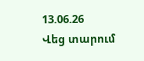13.06.26
Վեց տարում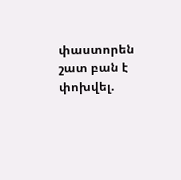փաստորեն շատ բան է փոխվել.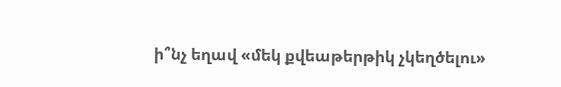ի՞նչ եղավ «մեկ քվեաթերթիկ չկեղծելու»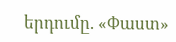երդումը. «Փաստ»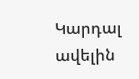Կարդալ ավելին